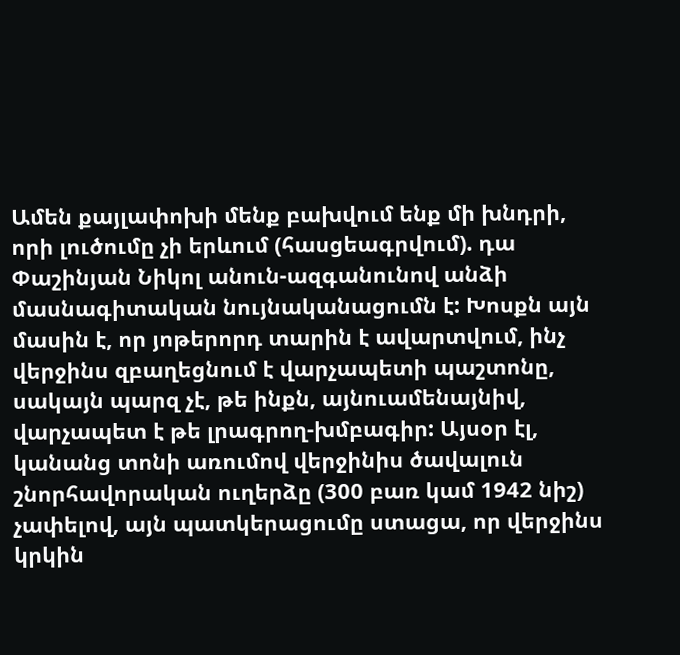Ամեն քայլափոխի մենք բախվում ենք մի խնդրի, որի լուծումը չի երևում (հասցեագրվում). դա Փաշինյան Նիկոլ անուն-ազգանունով անձի մասնագիտական նույնականացումն է: Խոսքն այն մասին է, որ յոթերորդ տարին է ավարտվում, ինչ վերջինս զբաղեցնում է վարչապետի պաշտոնը, սակայն պարզ չէ, թե ինքն, այնուամենայնիվ, վարչապետ է թե լրագրող-խմբագիր: Այսօր էլ, կանանց տոնի առումով վերջինիս ծավալուն շնորհավորական ուղերձը (300 բառ կամ 1942 նիշ) չափելով, այն պատկերացումը ստացա, որ վերջինս կրկին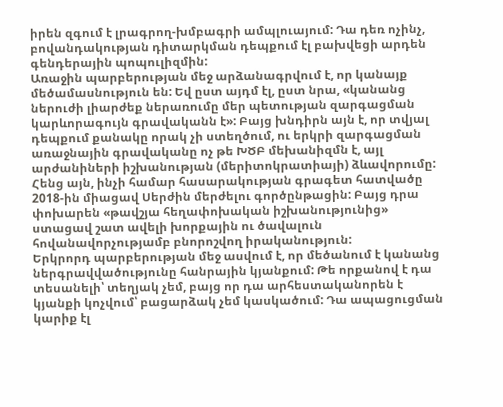իրեն զգում է լրագրող-խմբագրի ամպլուայում: Դա դեռ ոչինչ, բովանդակության դիտարկման դեպքում էլ բախվեցի արդեն գենդերային պոպուլիզմին:
Առաջին պարբերության մեջ արձանագրվում է, որ կանայք մեծամասնություն են: Եվ ըստ այդմ էլ, ըստ նրա, «կանանց ներուժի լիարժեք ներառումը մեր պետության զարգացման կարևորագույն գրավականն է»: Բայց խնդիրն այն է, որ տվյալ դեպքում քանակը որակ չի ստեղծում, ու երկրի զարգացման առաջնային գրավականը ոչ թե ԽԾԲ մեխանիզմն է, այլ արժանիների իշխանության (մերիտոկրատիայի) ձևավորումը: Հենց այն, ինչի համար հասարակության գրագետ հատվածը 2018-ին միացավ Սերժին մերժելու գործընթացին: Բայց դրա փոխարեն «թավշյա հեղափոխական իշխանությունից» ստացավ շատ ավելի խորքային ու ծավալուն հովանավորչությամբ բնորոշվող իրականություն:
Երկրորդ պարբերության մեջ ասվում է, որ մեծանում է կանանց ներգրավվածությունը հանրային կյանքում: Թե որքանով է դա տեսանելի՝ տեղյակ չեմ, բայց որ դա արհեստականորեն է կյանքի կոչվում՝ բացարձակ չեմ կասկածում: Դա ապացուցման կարիք էլ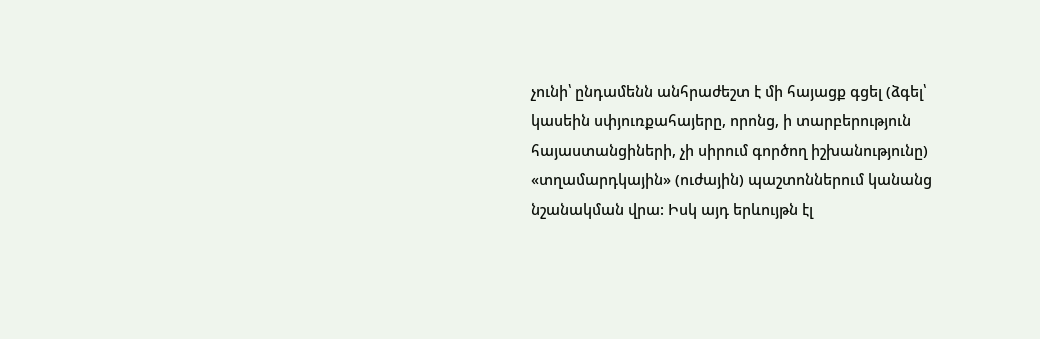չունի՝ ընդամենն անհրաժեշտ է մի հայացք գցել (ձգել՝ կասեին սփյուռքահայերը, որոնց, ի տարբերություն հայաստանցիների, չի սիրում գործող իշխանությունը) «տղամարդկային» (ուժային) պաշտոններում կանանց նշանակման վրա: Իսկ այդ երևույթն էլ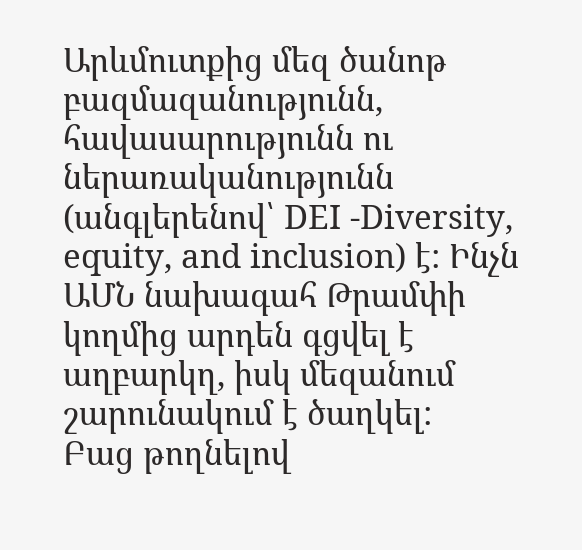Արևմուտքից մեզ ծանոթ բազմազանությունն, հավասարությունն ու ներառականությունն (անգլերենով՝ DEI -Diversity, equity, and inclusion) է: Ինչն ԱՄՆ նախագահ Թրամփի կողմից արդեն գցվել է աղբարկղ, իսկ մեզանում շարունակում է ծաղկել:
Բաց թողնելով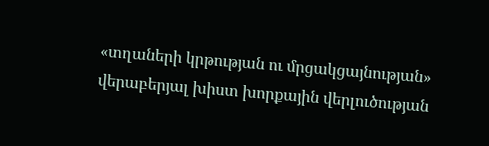«տղաների կրթության ու մրցակցայնության» վերաբերյալ խիստ խորքային վերլուծության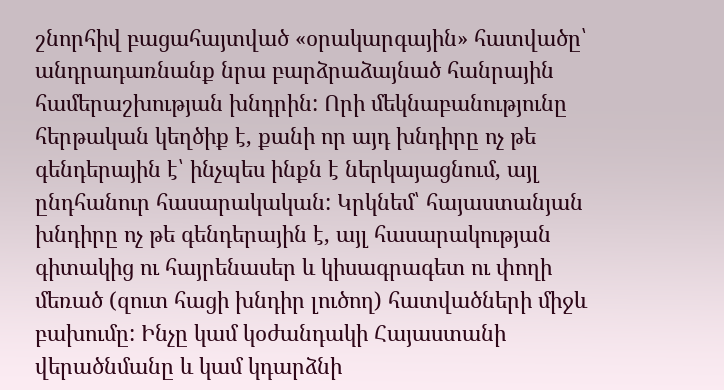շնորհիվ բացահայտված «օրակարգային» հատվածը՝ անդրադառնանք նրա բարձրաձայնած հանրային համերաշխության խնդրին: Որի մեկնաբանությունը հերթական կեղծիք է, քանի որ այդ խնդիրը ոչ թե գենդերային է՝ ինչպես ինքն է ներկայացնում, այլ ընդհանուր հասարակական: Կրկնեմ՝ հայաստանյան խնդիրը ոչ թե գենդերային է, այլ հասարակության գիտակից ու հայրենասեր և կիսագրագետ ու փողի մեռած (զուտ հացի խնդիր լուծող) հատվածների միջև բախումը: Ինչը կամ կօժանդակի Հայաստանի վերածնմանը և կամ կդարձնի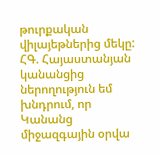թուրքական վիլայեթներից մեկը:
ՀԳ. Հայաստանյան կանանցից ներողություն եմ խնդրում, որ Կանանց միջազգային օրվա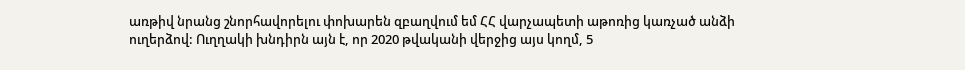առթիվ նրանց շնորհավորելու փոխարեն զբաղվում եմ ՀՀ վարչապետի աթոռից կառչած անձի ուղերձով: Ուղղակի խնդիրն այն է, որ 2020 թվականի վերջից այս կողմ, 5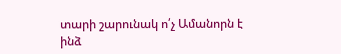տարի շարունակ ո՛չ Ամանորն է ինձ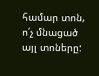համար տոն, ո՛չ մնացած այլ տոները: